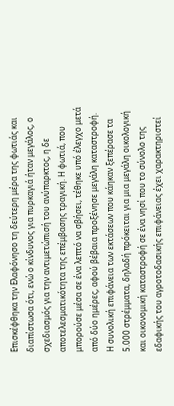Επισκέφθηκα την Ελαφόνησο τη δεύτερη μέρα της φωτιάς και διαπίστωσα ότι, ενώ ο κίνδυνος για πυρκαγιά ήταν μεγάλος, ο σχεδιασμός για την αντιμετώπισή του ανύπαρκτος, η δε αποτελεσματικότητα της επέμβασης τραγική. Η φωτιά, που μπορούσε μέσα σε ένα λεπτό να σβήσει, τέθηκε υπό έλεγχο μετά από δύο ημέρες, αφού βέβαια προξένησε μεγάλη καταστροφή.
Η συνολική επιφάνεια των εκτάσεων που κάηκαν ξεπέρασε τα 5.000 στρέμματα, δηλαδή πρόκειται για μια μεγάλη οικολογική και οικονομική καταστροφή σε ένα νησί που το σύνολο της εδαφικής του αγροτοδασικής επιφάνειας έχει χαρακτηριστεί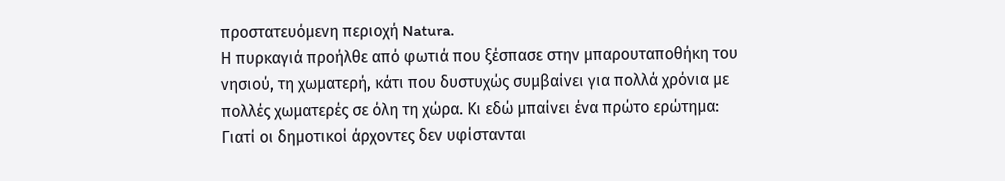προστατευόμενη περιοχή Natura.
Η πυρκαγιά προήλθε από φωτιά που ξέσπασε στην μπαρουταποθήκη του νησιού, τη χωματερή, κάτι που δυστυχώς συμβαίνει για πολλά χρόνια με πολλές χωματερές σε όλη τη χώρα. Κι εδώ μπαίνει ένα πρώτο ερώτημα:
Γιατί οι δημοτικοί άρχοντες δεν υφίστανται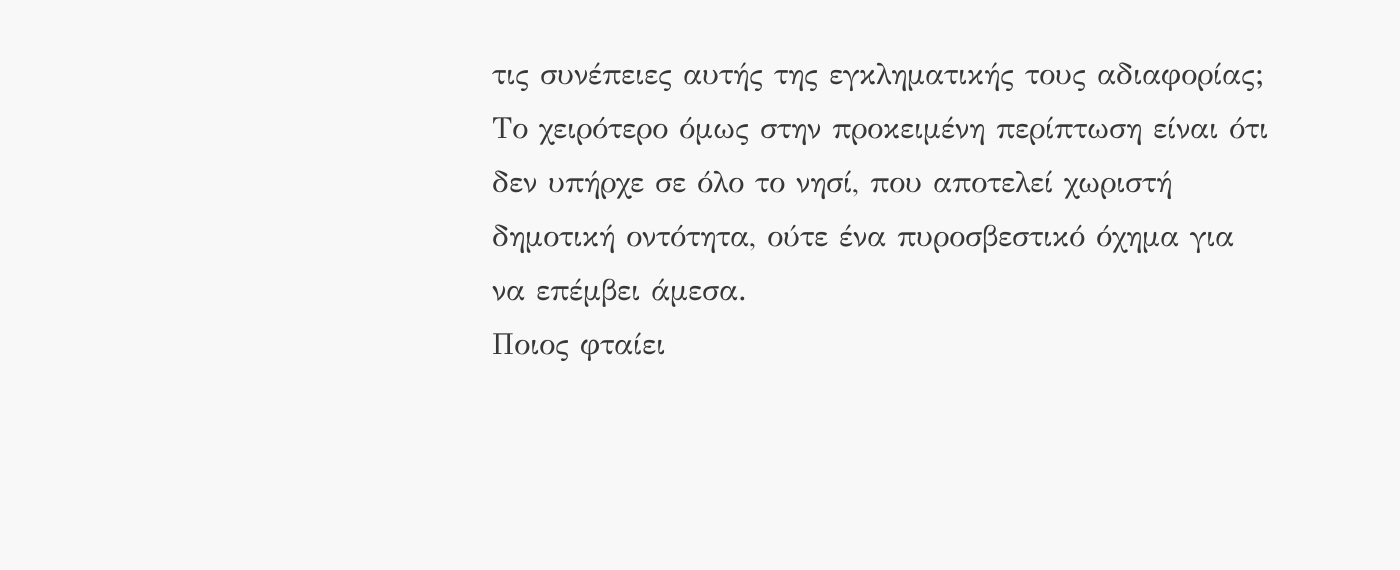τις συνέπειες αυτής της εγκληματικής τους αδιαφορίας;
Το χειρότερο όμως στην προκειμένη περίπτωση είναι ότι δεν υπήρχε σε όλο το νησί, που αποτελεί χωριστή δημοτική οντότητα, ούτε ένα πυροσβεστικό όχημα για να επέμβει άμεσα.
Ποιος φταίει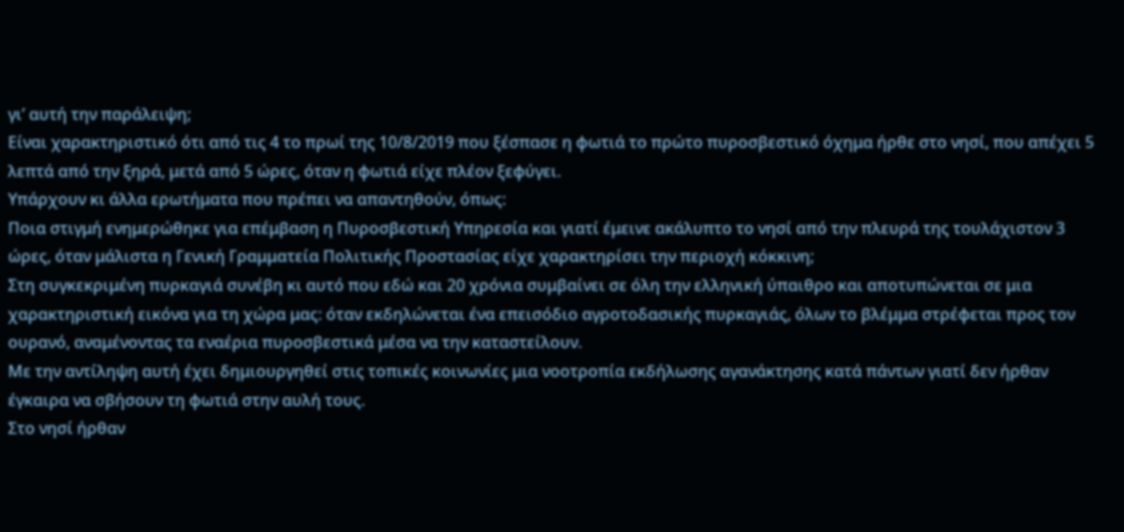γι’ αυτή την παράλειψη;
Είναι χαρακτηριστικό ότι από τις 4 το πρωί της 10/8/2019 που ξέσπασε η φωτιά το πρώτο πυροσβεστικό όχημα ήρθε στο νησί, που απέχει 5 λεπτά από την ξηρά, μετά από 5 ώρες, όταν η φωτιά είχε πλέον ξεφύγει.
Υπάρχουν κι άλλα ερωτήματα που πρέπει να απαντηθούν, όπως:
Ποια στιγμή ενημερώθηκε για επέμβαση η Πυροσβεστική Υπηρεσία και γιατί έμεινε ακάλυπτο το νησί από την πλευρά της τουλάχιστον 3 ώρες, όταν μάλιστα η Γενική Γραμματεία Πολιτικής Προστασίας είχε χαρακτηρίσει την περιοχή κόκκινη;
Στη συγκεκριμένη πυρκαγιά συνέβη κι αυτό που εδώ και 20 χρόνια συμβαίνει σε όλη την ελληνική ύπαιθρο και αποτυπώνεται σε μια χαρακτηριστική εικόνα για τη χώρα μας: όταν εκδηλώνεται ένα επεισόδιο αγροτοδασικής πυρκαγιάς, όλων το βλέμμα στρέφεται προς τον ουρανό, αναμένοντας τα εναέρια πυροσβεστικά μέσα να την καταστείλουν.
Με την αντίληψη αυτή έχει δημιουργηθεί στις τοπικές κοινωνίες μια νοοτροπία εκδήλωσης αγανάκτησης κατά πάντων γιατί δεν ήρθαν έγκαιρα να σβήσουν τη φωτιά στην αυλή τους.
Στο νησί ήρθαν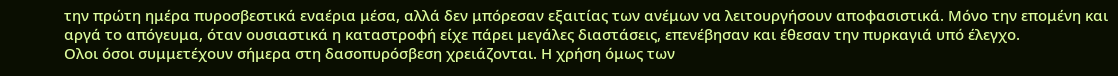την πρώτη ημέρα πυροσβεστικά εναέρια μέσα, αλλά δεν μπόρεσαν εξαιτίας των ανέμων να λειτουργήσουν αποφασιστικά. Μόνο την επομένη και αργά το απόγευμα, όταν ουσιαστικά η καταστροφή είχε πάρει μεγάλες διαστάσεις, επενέβησαν και έθεσαν την πυρκαγιά υπό έλεγχο.
Ολοι όσοι συμμετέχουν σήμερα στη δασοπυρόσβεση χρειάζονται. Η χρήση όμως των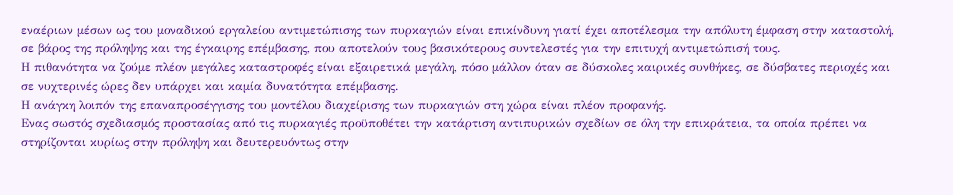εναέριων μέσων ως του μοναδικού εργαλείου αντιμετώπισης των πυρκαγιών είναι επικίνδυνη γιατί έχει αποτέλεσμα την απόλυτη έμφαση στην καταστολή, σε βάρος της πρόληψης και της έγκαιρης επέμβασης, που αποτελούν τους βασικότερους συντελεστές για την επιτυχή αντιμετώπισή τους.
Η πιθανότητα να ζούμε πλέον μεγάλες καταστροφές είναι εξαιρετικά μεγάλη, πόσο μάλλον όταν σε δύσκολες καιρικές συνθήκες, σε δύσβατες περιοχές και σε νυχτερινές ώρες δεν υπάρχει και καμία δυνατότητα επέμβασης.
Η ανάγκη λοιπόν της επαναπροσέγγισης του μοντέλου διαχείρισης των πυρκαγιών στη χώρα είναι πλέον προφανής.
Ενας σωστός σχεδιασμός προστασίας από τις πυρκαγιές προϋποθέτει την κατάρτιση αντιπυρικών σχεδίων σε όλη την επικράτεια, τα οποία πρέπει να στηρίζονται κυρίως στην πρόληψη και δευτερευόντως στην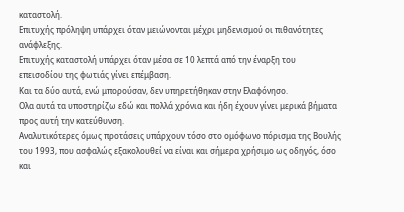καταστολή.
Επιτυχής πρόληψη υπάρχει όταν μειώνονται μέχρι μηδενισμού οι πιθανότητες ανάφλεξης.
Επιτυχής καταστολή υπάρχει όταν μέσα σε 10 λεπτά από την έναρξη του επεισοδίου της φωτιάς γίνει επέμβαση.
Και τα δύο αυτά, ενώ μπορούσαν, δεν υπηρετήθηκαν στην Ελαφόνησο.
Ολα αυτά τα υποστηρίζω εδώ και πολλά χρόνια και ήδη έχουν γίνει μερικά βήματα προς αυτή την κατεύθυνση.
Αναλυτικότερες όμως προτάσεις υπάρχουν τόσο στο ομόφωνο πόρισμα της Βουλής του 1993, που ασφαλώς εξακολουθεί να είναι και σήμερα χρήσιμο ως οδηγός, όσο και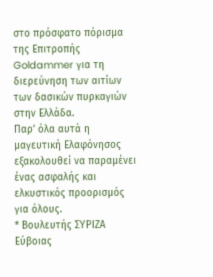στο πρόσφατο πόρισμα της Επιτροπής Goldammer για τη διερεύνηση των αιτίων των δασικών πυρκαγιών στην Ελλάδα.
Παρ’ όλα αυτά η μαγευτική Ελαφόνησος εξακολουθεί να παραμένει ένας ασφαλής και ελκυστικός προορισμός για όλους.
* Βουλευτής ΣΥΡΙΖΑ Εύβοιας